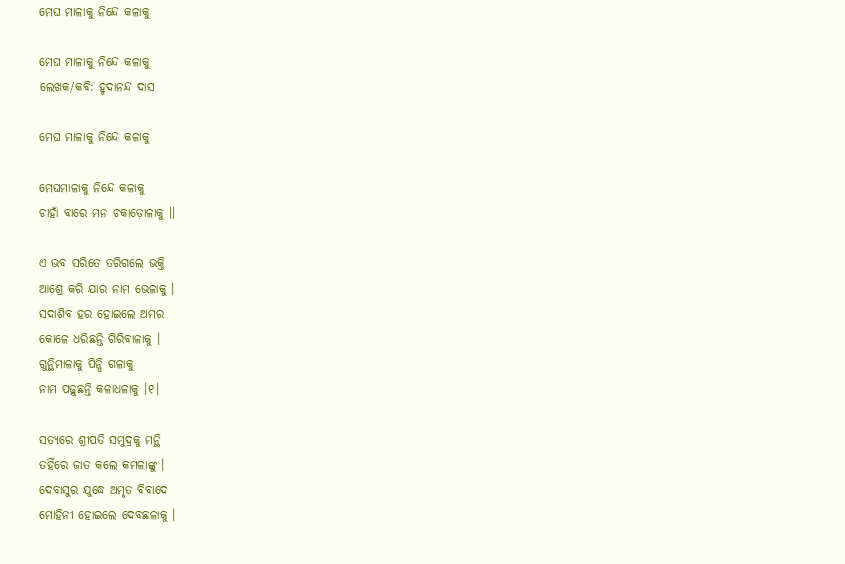ମେଘ ମାଳାକୁ ନିନ୍ଦେ କଳାକୁ

ମେଘ ମାଳାକୁ ନିନ୍ଦେ କଳାକୁ
ଲେଖକ/କବି: ହୃଦାନନ୍ଦ ଦାସ

ମେଘ ମାଳାକୁ ନିନ୍ଦେ କଳାକୁ

ମେଘମାଳାକୁ ନିନ୍ଦେ କଳାକୁ
ଚାହାଁ ବାରେ ମନ ଚକାଡ଼ୋଳାକୁ ।।

ଏ ଭବ ସରିତେ ତରିଗଲେ ଭକ୍ତି
ଆଶ୍ରେ କରି ଯାର ନାମ ଭେଳାକୁ ।
ସଦାଶିବ ହର ହୋଇଲେ ଅମର
କୋଳେ ଧରିଛନ୍ତି ଗିରିବାଳାକୁ ।
ଗୁନ୍ଥିମାଳାକୁ ପିନ୍ଧି ଗଳାକୁ
ନାମ ପଢ଼ୁଛନ୍ତି କଳାଧଳାକୁ ।୧।

ସତ୍ୟରେ ଶ୍ରୀପତି ସମୁଦ୍ରକୁ ମନ୍ଥି
ତହିଁରେ ଜାତ କଲେ କମଳାଙ୍କୁ ।
ଦେବାସୁର ଯୁଦ୍ଧେ ଅମୃତ ବିବାଦେ
ମୋହିନୀ ହୋଇଲେ ଦେବଛଳାକୁ ।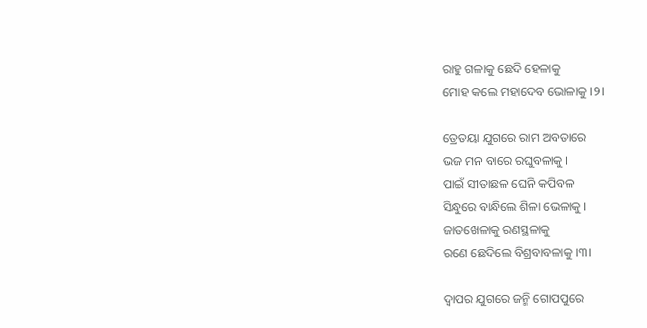ରାହୁ ଗଳାକୁ ଛେଦି ହେଳାକୁ
ମୋହ କଲେ ମହାଦେବ ଭୋଳାକୁ ।୨।

ତ୍ରେତୟା ଯୁଗରେ ରାମ ଅବତାରେ
ଭଜ ମନ ବାରେ ରଘୁବଳାକୁ ।
ପାଇଁ ସୀତାଛଳ ଘେନି କପିବଳ
ସିନ୍ଧୁରେ ବାନ୍ଧିଲେ ଶିଳା ଭେଳାକୁ ।
ଜାତଖେଳାକୁ ରଣସ୍ଥଳାକୁ
ରଣେ ଛେଦିଲେ ବିଶ୍ରବାବଳାକୁ ।୩।

ଦ୍ୱାପର ଯୁଗରେ ଜନ୍ମି ଗୋପପୁରେ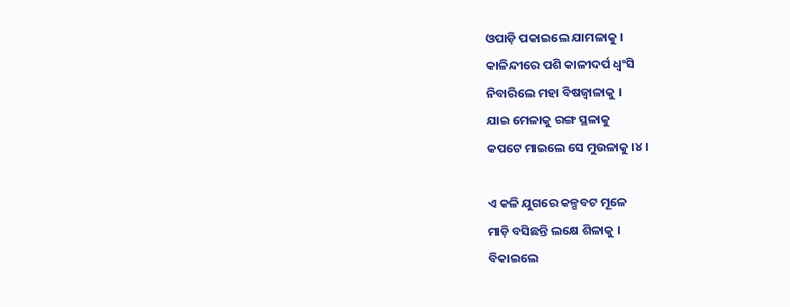ଓପାଡ଼ି ପକାଇଲେ ଯାମଳାକୁ ।
କାଳିନ୍ଦୀରେ ପଶି କାଳୀଦର୍ପ ଧ୍ୱଂସି
ନିବାରିଲେ ମହା ବିଷଜ୍ୱାଳାକୁ ।
ଯାଇ ମେଳାକୁ ରଙ୍ଗ ସ୍ଥଳାକୁ
କପଟେ ମାଇଲେ ସେ ମୁଉଳାକୁ ।୪।

ଏ କଳି ଯୁଗରେ କଳ୍ପବଟ ମୂଳେ
ମାଡ଼ି ବସିଛନ୍ତି ଲକ୍ଷେ ଶିଳାକୁ ।
ବିକାଇଲେ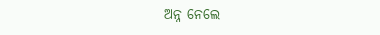ଅନ୍ନ ନେଲେ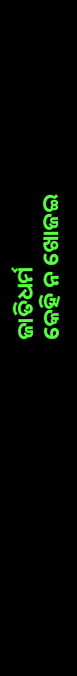ଜାତିଧର୍ମ
କେହି ନ ଖୋଜଇ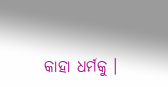କାହା ଧର୍ମକୁ ।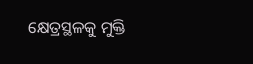କ୍ଷେତ୍ରସ୍ଥଳକୁ ମୁକ୍ତି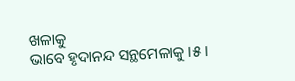ଖଳାକୁ
ଭାବେ ହୃଦାନନ୍ଦ ସନ୍ଥମେଳାକୁ ।୫।